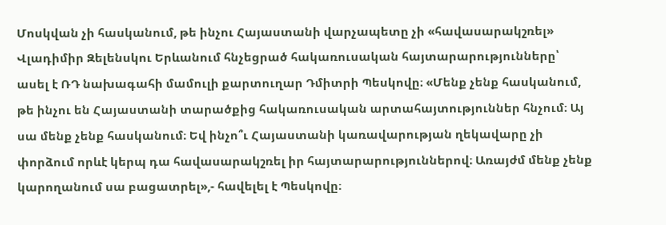Մոսկվան չի հասկանում, թե ինչու Հայաստանի վարչապետը չի «հավասարակշռել» Վլադիմիր Զելենսկու Երևանում հնչեցրած հակառուսական հայտարարությունները՝ ասել է ՌԴ նախագահի մամուլի քարտուղար Դմիտրի Պեսկովը։ «Մենք չենք հասկանում, թե ինչու են Հայաստանի տարածքից հակառուսական արտահայտություններ հնչում։ Այ սա մենք չենք հասկանում։ Եվ ինչո՞ւ Հայաստանի կառավարության ղեկավարը չի փորձում որևէ կերպ դա հավասարակշռել իր հայտարարություններով։ Առայժմ մենք չենք կարողանում սա բացատրել»,- հավելել է Պեսկովը։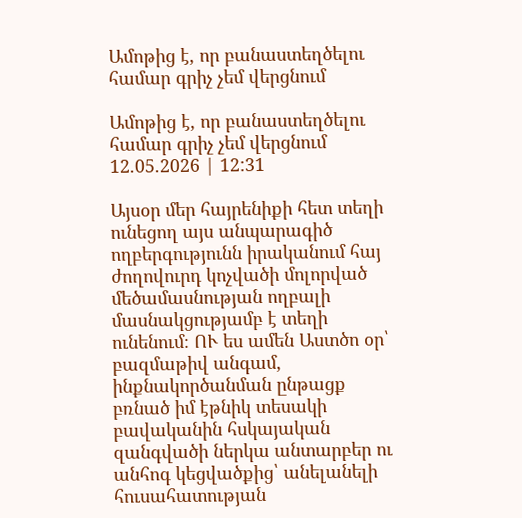Ամոթից է, որ բանաստեղծելու համար գրիչ չեմ վերցնում

Ամոթից է, որ բանաստեղծելու համար գրիչ չեմ վերցնում
12.05.2026 | 12:31

Այսօր մեր հայրենիքի հետ տեղի ունեցող այս անպարագիծ ողբերգությունն իրականում հայ ժողովուրդ կոչվածի մոլորված մեծամասնության ողբալի մասնակցությամբ է տեղի ունենում։ ՈՒ ես ամեն Աստծո օր՝ բազմաթիվ անգամ, ինքնակործանման ընթացք բռնած իմ էթնիկ տեսակի բավականին հսկայական զանգվածի ներկա անտարբեր ու անհոգ կեցվածքից՝ անելանելի հուսահատության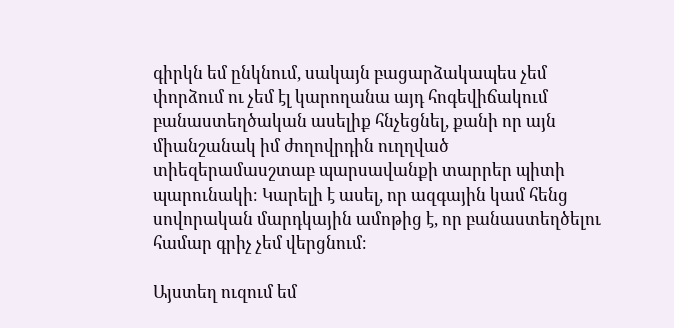գիրկն եմ ընկնում, սակայն բացարձակապես չեմ փորձում ու չեմ էլ կարողանա այդ հոգեվիճակում բանաստեղծական ասելիք հնչեցնել, քանի որ այն միանշանակ իմ ժողովրդին ուղղված տիեզերամասշտաբ պարսավանքի տարրեր պիտի պարունակի։ Կարելի է ասել, որ ազգային կամ հենց սովորական մարդկային ամոթից է, որ բանաստեղծելու համար գրիչ չեմ վերցնում։

Այստեղ ուզում եմ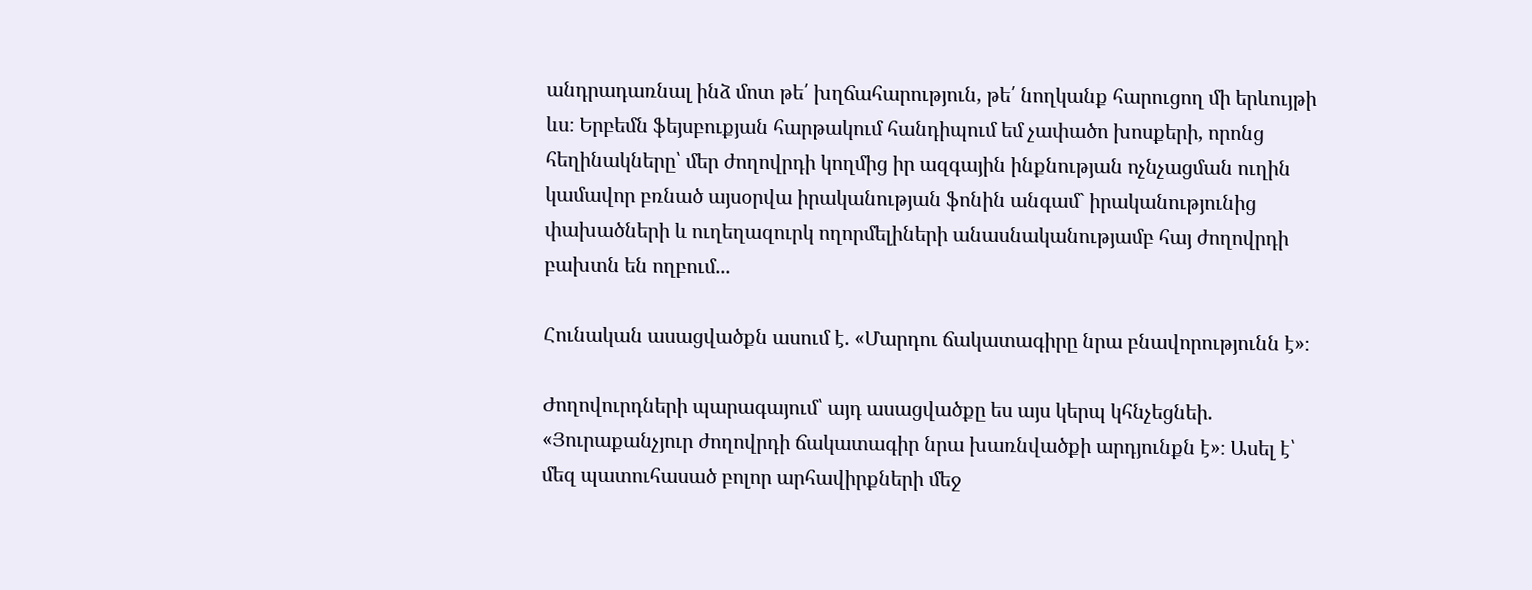անդրադառնալ ինձ մոտ թե՛ խղճահարություն, թե՛ նողկանք հարուցող մի երևույթի ևս։ Երբեմն ֆեյսբուքյան հարթակում հանդիպում եմ չափածո խոսքերի, որոնց հեղինակները՝ մեր ժողովրդի կողմից իր ազգային ինքնության ոչնչացման ուղին կամավոր բռնած այսօրվա իրականության ֆոնին անգամ` իրականությունից փախածների և ուղեղազուրկ ողորմելիների անասնականությամբ հայ ժողովրդի բախտն են ողբում...

Հունական ասացվածքն ասում է. «Մարդու ճակատագիրը նրա բնավորությունն է»։

Ժողովուրդների պարագայում՝ այդ ասացվածքը ես այս կերպ կհնչեցնեի. «Յուրաքանչյուր ժողովրդի ճակատագիր նրա խառնվածքի արդյունքն է»։ Ասել է՝ մեզ պատուհասած բոլոր արհավիրքների մեջ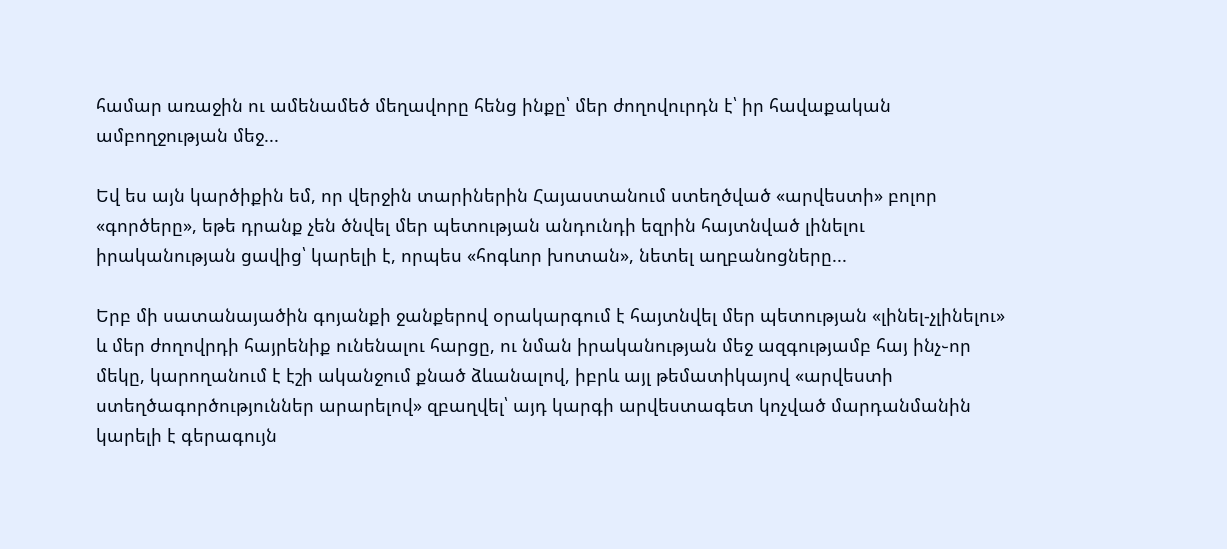համար առաջին ու ամենամեծ մեղավորը հենց ինքը՝ մեր ժողովուրդն է՝ իր հավաքական ամբողջության մեջ...

Եվ ես այն կարծիքին եմ, որ վերջին տարիներին Հայաստանում ստեղծված «արվեստի» բոլոր «գործերը», եթե դրանք չեն ծնվել մեր պետության անդունդի եզրին հայտնված լինելու իրականության ցավից՝ կարելի է, որպես «հոգևոր խոտան», նետել աղբանոցները...

Երբ մի սատանայածին գոյանքի ջանքերով օրակարգում է հայտնվել մեր պետության «լինել-չլինելու» և մեր ժողովրդի հայրենիք ունենալու հարցը, ու նման իրականության մեջ ազգությամբ հայ ինչ֊որ մեկը, կարողանում է էշի ականջում քնած ձևանալով, իբրև այլ թեմատիկայով «արվեստի ստեղծագործություններ արարելով» զբաղվել՝ այդ կարգի արվեստագետ կոչված մարդանմանին կարելի է գերագույն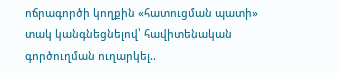ոճրագործի կողքին «հատուցման պատի» տակ կանգնեցնելով՝ հավիտենական գործուղման ուղարկել..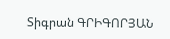Տիգրան ԳՐԻԳՈՐՅԱՆ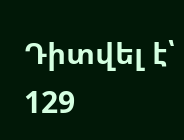Դիտվել է՝ 129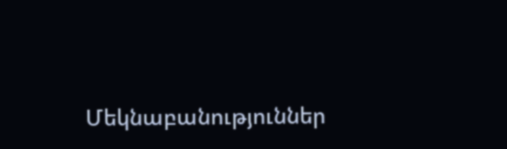Մեկնաբանություններ